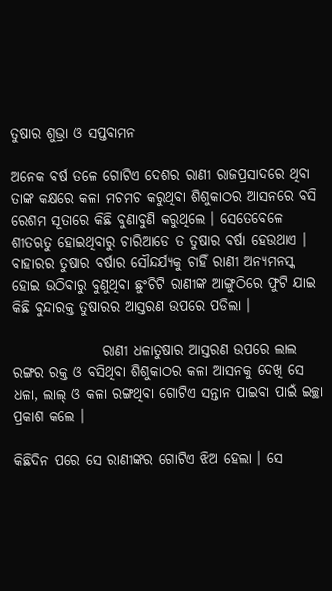ତୁଷାର ଶୁଭ୍ରା ଓ ସପ୍ତବାମନ

ଅନେକ ବର୍ଷ ତଳେ ଗୋଟିଏ ଦେଶର ରାଣୀ ରାଜପ୍ରସାଦରେ ଥିବା ତାଙ୍କ କକ୍ଷରେ କଳା ମଚମଚ କରୁଥିବା ଶିଶୁକାଠର ଆସନରେ ବସି ରେଶମ ସୂତାରେ କିଛି ବୁଣାବୁଣି କରୁଥିଲେ । ସେତେବେଳେ ଶୀତଋତୁ ହୋଇଥିବାରୁ ଚାରିଆଡେ ତ ତୁଷାର ବର୍ଷା ହେଉଥାଏ । ବାହାରର ତୁଷାର ବର୍ଷାର ସୌନ୍ଦର୍ଯ୍ୟକୁ ଚାହିଁ ରାଣୀ ଅନ୍ୟମନସ୍କ ହୋଇ ଉଠିବାରୁ ବୁଣୁଥିବା ଛୁଂଚିଟି ରାଣୀଙ୍କ ଆଙ୍ଗୁଠିରେ ଫୁଟି ଯାଇ କିଛି ବୁନ୍ଦାରକ୍ତ ତୁଷାରର ଆସ୍ତରଣ ଉପରେ ପଡିଲା ।

                ରାଣୀ ଧଳାତୁଷାର ଆସ୍ତରଣ ଉପରେ ଲାଲ ରଙ୍ଗର ରକ୍ତ ଓ ବସିଥିବା ଶିଶୁକାଠର କଳା ଆସନକୁ ଦେଖି ସେ ଧଳା, ଲାଲ୍ ଓ କଳା ରଙ୍ଗଥିବା ଗୋଟିଏ ସନ୍ତାନ ପାଇବା ପାଇଁ ଇଚ୍ଛା ପ୍ରକାଶ କଲେ ।

କିଛିଦିନ ପରେ ସେ ରାଣୀଙ୍କର ଗୋଟିଏ ଝିଅ ହେଲା । ସେ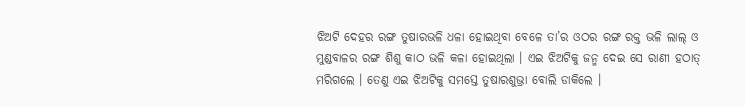ଝିଅଟି ଦେହର ରଙ୍ଗ ତୁଷାରଭଳି ଧଳା ହୋଇଥିବା ବେଳେ ତା’ର ଓଠର ରଙ୍ଗ ରକ୍ତ ଭଳି ଲାଲ୍ ଓ ମୁଣ୍ଡବାଳର ରଙ୍ଗ ଶିଶୁ କାଠ ଭଳି କଳା ହୋଇଥିଲା । ଏଇ ଝିଅଟିକୁ ଜନ୍ମ ଦେଇ ସେ ରାଣୀ ହଠାତ୍ ମରିଗଲେ । ତେଣୁ ଏଇ ଝିଅଟିକୁ ସମସ୍ତେ ତୁଷାରଶୁଭ୍ରା ବୋଲି ଡାକିଲେ ।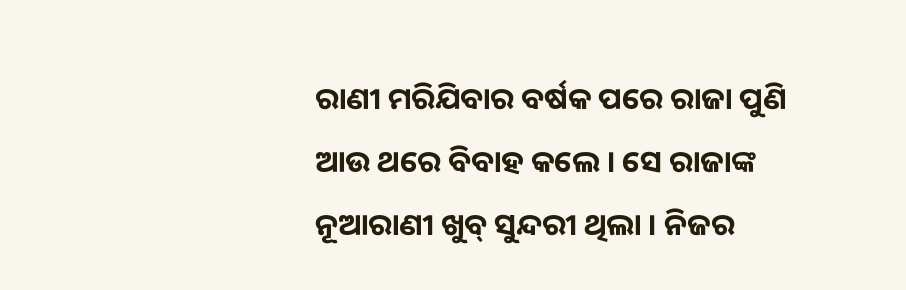ରାଣୀ ମରିଯିବାର ବର୍ଷକ ପରେ ରାଜା ପୁଣି ଆଉ ଥରେ ବିବାହ କଲେ । ସେ ରାଜାଙ୍କ ନୂଆରାଣୀ ଖୁବ୍ ସୁନ୍ଦରୀ ଥିଲା । ନିଜର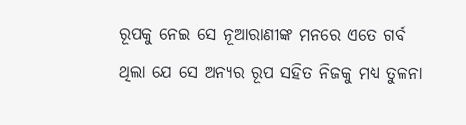ରୂପକୁ ନେଇ ସେ ନୂଆରାଣୀଙ୍କ ମନରେ ଏତେ ଗର୍ବ ଥିଲା ଯେ ସେ ଅନ୍ୟର ରୂପ ସହିତ ନିଜକୁ ମଧ୍ୟ ତୁଳନା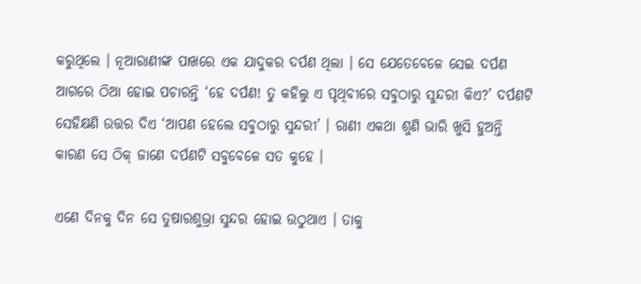କରୁଥିଲେ । ନୂଆରାଣୀଙ୍କ ପାଖରେ ଏକ ଯାଦୁକର ଦର୍ପଣ ଥିଲା । ସେ ଯେତେବେଳେ ସେଇ ଦର୍ପଣ ଆଗରେ ଠିଆ ହୋଇ ପଚାରନ୍ତି ‘ହେ ଦର୍ପଣ! ତୁ କହିଲୁ ଏ ପୃଥିବୀରେ ସବୁଠାରୁ ସୁନ୍ଦରୀ କିଏ?’ ଦର୍ପଣଟି ସେହିକ୍ଷଣି ଉତ୍ତର ଦିଏ ‘ଆପଣ ହେଲେ ସବୁଠାରୁ ସୁନ୍ଦରୀ’ । ରାଣୀ ଏକଥା ଶୁଣି ଭାରି ଖୁସି ହୁଅନ୍ତି କାରଣ ସେ ଠିକ୍ ଜାଣେ ଦର୍ପଣଟି ସବୁବେଳେ ସତ କୁହେ ।

ଏଣେ ଦିନକୁ ଦିନ ସେ ତୁଷାରଶୁଭ୍ରା ସୁନ୍ଦର ହୋଇ ଉଠୁଥାଏ । ତାକୁ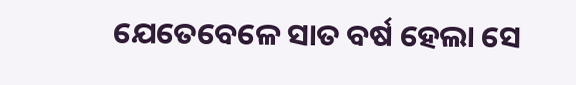ଯେତେବେଳେ ସାତ ବର୍ଷ ହେଲା ସେ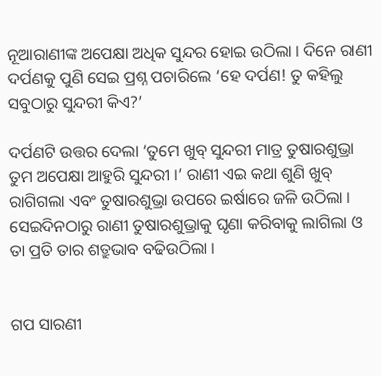ନୂଆରାଣୀଙ୍କ ଅପେକ୍ଷା ଅଧିକ ସୁନ୍ଦର ହୋଇ ଉଠିଲା । ଦିନେ ରାଣୀ ଦର୍ପଣକୁ ପୁଣି ସେଇ ପ୍ରଶ୍ନ ପଚାରିଲେ ‘ହେ ଦର୍ପଣ! ତୁ କହିଲୁ ସବୁଠାରୁ ସୁନ୍ଦରୀ କିଏ?’

ଦର୍ପଣଟି ଉତ୍ତର ଦେଲା ‘ତୁମେ ଖୁବ୍ ସୁନ୍ଦରୀ ମାତ୍ର ତୁଷାରଶୁଭ୍ରା ତୁମ ଅପେକ୍ଷା ଆହୁରି ସୁନ୍ଦରୀ ।’ ରାଣୀ ଏଇ କଥା ଶୁଣି ଖୁବ୍ ରାଗିଗଲା ଏବଂ ତୁଷାରଶୁଭ୍ରା ଉପରେ ଇର୍ଷାରେ ଜଳି ଉଠିଲା । ସେଇଦିନଠାରୁ ରାଣୀ ତୁଷାରଶୁଭ୍ରାକୁ ଘୃଣା କରିବାକୁ ଲାଗିଲା ଓ ତା ପ୍ରତି ତାର ଶତ୍ରୁଭାବ ବଢିଉଠିଲା ।


ଗପ ସାରଣୀ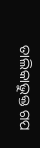ତାଲିକାଭୁକ୍ତ ଗପ